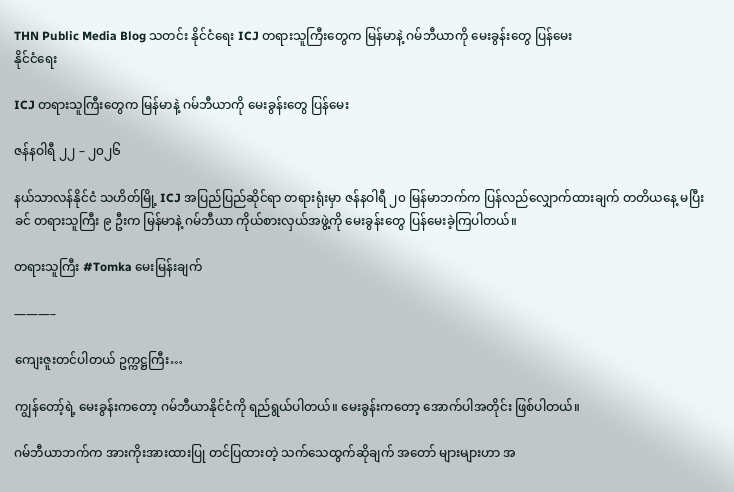THN Public Media Blog သတင်း နိုင်ငံရေး ICJ တရားသူကြီးတွေက မြန်မာနဲ့ ဂမ်ဘီယာကို မေးခွန်းတွေ ပြန်မေး
နိုင်ငံရေး

ICJ တရားသူကြီးတွေက မြန်မာနဲ့ ဂမ်ဘီယာကို မေးခွန်းတွေ ပြန်မေး

ဇန်နဝါရီ ၂၂ – ၂၀၂၆

နယ်သာလန်နိုင်ငံ သဟိတ်မြို့ ICJ အပြည်ပြည်ဆိုင်ရာ တရားရုံးမှာ ဇန်နဝါရီ ၂၀ မြန်မာဘက်က ပြန်လည်လျှောက်ထားချက် တတိယနေ့ မပြီးခင် တရားသူကြီး ၉ ဦးက မြန်မာနဲ့ ဂမ်ဘီယာ ကိုယ်စားလှယ်အဖွဲ့ကို မေးခွန်းတွေ ပြန်မေးခဲ့ကြပါတယ်။

တရားသူကြီး #Tomka မေးမြန်းချက်

———–

ကျေးဇူးတင်ပါတယ် ဥက္ကဋ္ဌကြီး…

ကျွန်တော့်ရဲ့ မေးခွန်းကတော့ ဂမ်ဘီယာနိုင်ငံကို ရည်ရွယ်ပါတယ်။ မေးခွန်းကတော့ အောက်ပါအတိုင်း ဖြစ်ပါတယ်။

ဂမ်ဘီယာဘက်က အားကိုးအားထားပြု တင်ပြထားတဲ့ သက်သေထွက်ဆိုချက် အတော် များများဟာ အ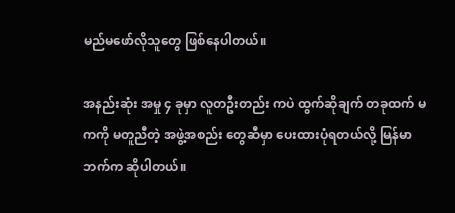မည်မဖော်လိုသူတွေ ဖြစ်နေပါတယ်။

အနည်းဆုံး အမှု ၄ ခုမှာ လူတဦးတည်း ကပဲ ထွက်ဆိုချက် တခုထက် မကကို မတူညီတဲ့ အဖွဲ့အစည်း တွေဆီမှာ ပေးထားပုံရတယ်လို့ မြန်မာဘက်က ဆိုပါတယ်။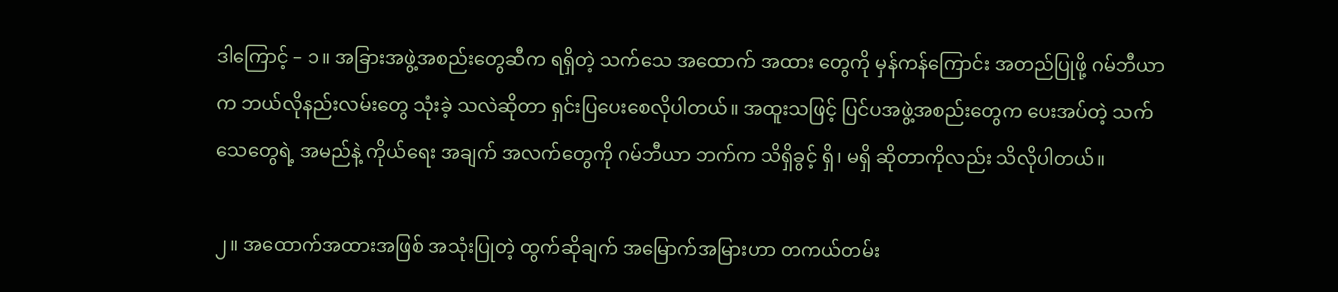ဒါကြောင့် – ၁။ အခြားအဖွဲ့အစည်းတွေဆီက ရရှိတဲ့ သက်သေ အထောက် အထား တွေကို မှန်ကန်ကြောင်း အတည်ပြုဖို့ ဂမ်ဘီယာက ဘယ်လိုနည်းလမ်းတွေ သုံးခဲ့ သလဲဆိုတာ ရှင်းပြပေးစေလိုပါတယ်။ အထူးသဖြင့် ပြင်ပအဖွဲ့အစည်းတွေက ပေးအပ်တဲ့ သက်သေတွေရဲ့ အမည်နဲ့ ကိုယ်ရေး အချက် အလက်တွေကို ဂမ်ဘီယာ ဘက်က သိရှိခွင့် ရှိ၊ မရှိ ဆိုတာကိုလည်း သိလိုပါတယ်။

၂။ အထောက်အထားအဖြစ် အသုံးပြုတဲ့ ထွက်ဆိုချက် အမြောက်အမြားဟာ တကယ်တမ်း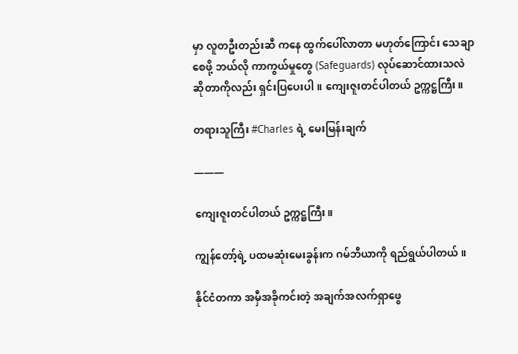မှာ လူတဦးတည်းဆီ ကနေ ထွက်ပေါ်လာတာ မဟုတ်ကြောင်း သေချာစေဖို့ ဘယ်လို ကာကွယ်မှုတွေ (Safeguards) လုပ်ဆောင်ထားသလဲ ဆိုတာကိုလည်း ရှင်းပြပေးပါ။ ကျေးဇူးတင်ပါတယ် ဥက္ကဋ္ဌကြီး။

တရားသူကြီး #Charles ရဲ့ မေးမြန်းချက်

———

ကျေးဇူးတင်ပါတယ် ဥက္ကဋ္ဌကြီး။

ကျွန်တော့်ရဲ့ ပထမဆုံးမေးခွန်းက ဂမ်ဘီယာကို ရည်ရွယ်ပါတယ်။

နိုင်ငံတကာ အမှီအခိုကင်းတဲ့ အချက်အလက်ရှာဖွေ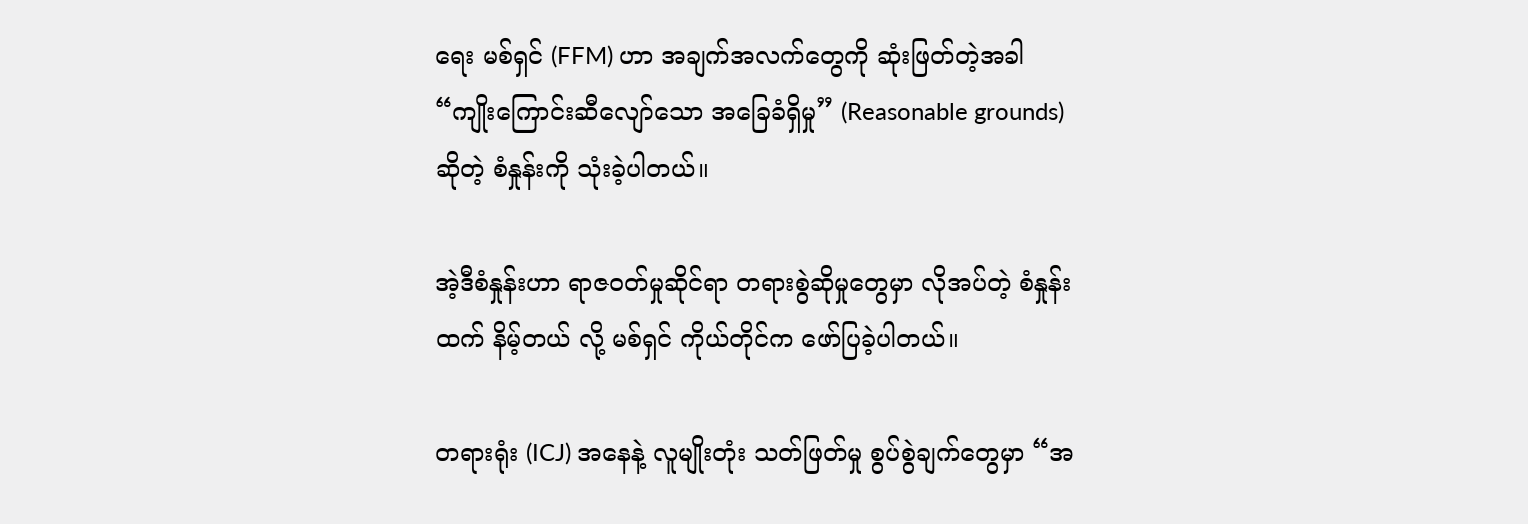ရေး မစ်ရှင် (FFM) ဟာ အချက်အလက်တွေကို ဆုံးဖြတ်တဲ့အခါ “ကျိုးကြောင်းဆီလျော်သော အခြေခံရှိမှု” (Reasonable grounds) ဆိုတဲ့ စံနှုန်းကို သုံးခဲ့ပါတယ်။

အဲ့ဒီစံနှုန်းဟာ ရာဇဝတ်မှုဆိုင်ရာ တရားစွဲဆိုမှုတွေမှာ လိုအပ်တဲ့ စံနှုန်းထက် နိမ့်တယ် လို့ မစ်ရှင် ကိုယ်တိုင်က ဖော်ပြခဲ့ပါတယ်။

တရားရုံး (ICJ) အနေနဲ့ လူမျိုးတုံး သတ်ဖြတ်မှု စွပ်စွဲချက်တွေမှာ “အ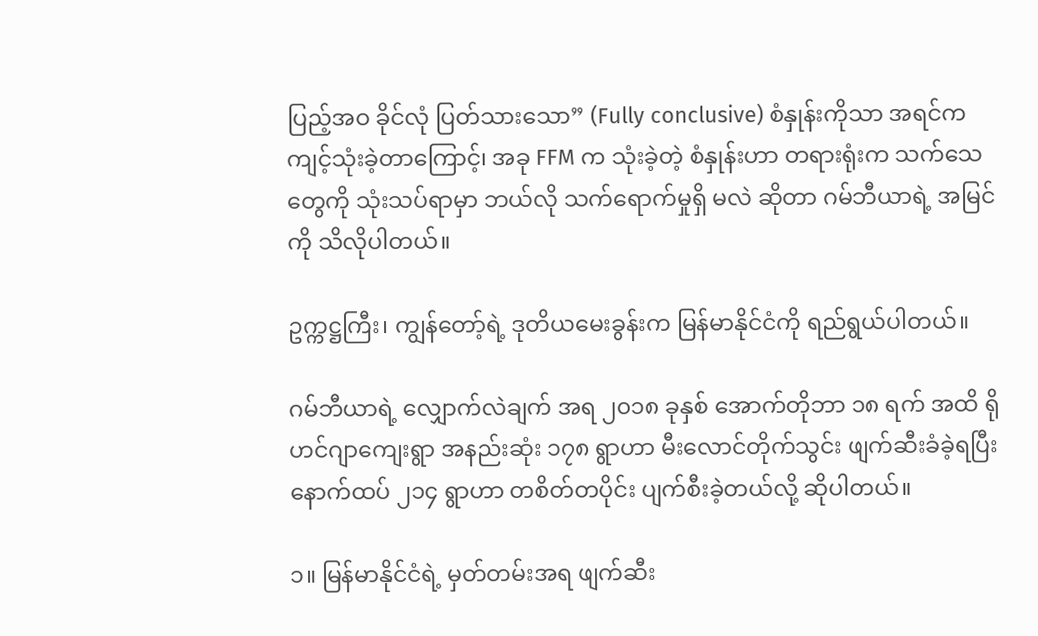ပြည့်အဝ ခိုင်လုံ ပြတ်သားသော” (Fully conclusive) စံနှုန်းကိုသာ အရင်က ကျင့်သုံးခဲ့တာကြောင့်၊ အခု FFM က သုံးခဲ့တဲ့ စံနှုန်းဟာ တရားရုံးက သက်သေတွေကို သုံးသပ်ရာမှာ ဘယ်လို သက်ရောက်မှုရှိ မလဲ ဆိုတာ ဂမ်ဘီယာရဲ့ အမြင်ကို သိလိုပါတယ်။

ဥက္ကဋ္ဌကြီး၊ ကျွန်တော့်ရဲ့ ဒုတိယမေးခွန်းက မြန်မာနိုင်ငံကို ရည်ရွယ်ပါတယ်။

ဂမ်ဘီယာရဲ့ လျှောက်လဲချက် အရ ၂၀၁၈ ခုနှစ် အောက်တိုဘာ ၁၈ ရက် အထိ ရိုဟင်ဂျာကျေးရွာ အနည်းဆုံး ၁၇၈ ရွာဟာ မီးလောင်တိုက်သွင်း ဖျက်ဆီးခံခဲ့ရပြီး နောက်ထပ် ၂၁၄ ရွာဟာ တစိတ်တပိုင်း ပျက်စီးခဲ့တယ်လို့ ဆိုပါတယ်။

၁။ မြန်မာနိုင်ငံရဲ့ မှတ်တမ်းအရ ဖျက်ဆီး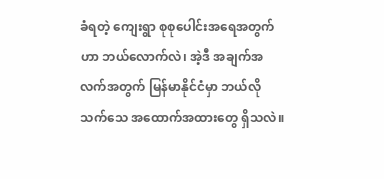ခံရတဲ့ ကျေးရွာ စုစုပေါင်းအရေအတွက်ဟာ ဘယ်လောက်လဲ၊ အဲ့ဒီ အချက်အလက်အတွက် မြန်မာနိုင်ငံမှာ ဘယ်လို သက်သေ အထောက်အထားတွေ ရှိသလဲ။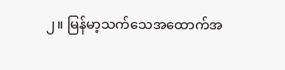၂။ မြန်မာ့သက်သေအထောက်အ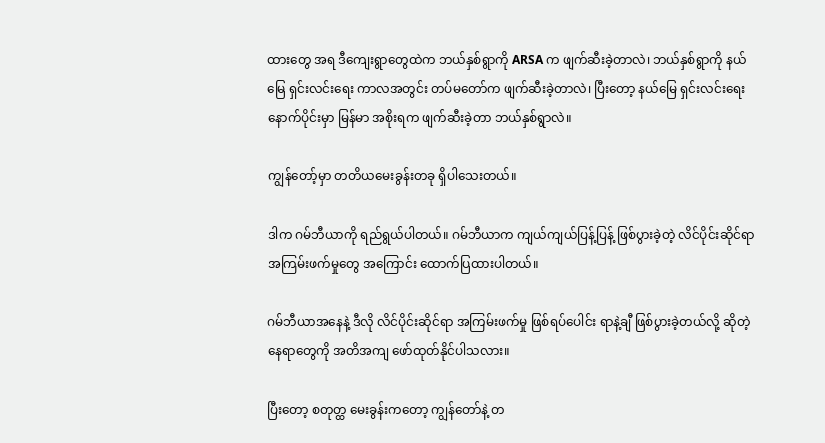ထားတွေ အရ ဒီကျေးရွာတွေထဲက ဘယ်နှစ်ရွာကို ARSA က ဖျက်ဆီးခဲ့တာလဲ၊ ဘယ်နှစ်ရွာကို နယ်မြေ ရှင်းလင်းရေး ကာလအတွင်း တပ်မတော်က ဖျက်ဆီးခဲ့တာလဲ၊ ပြီးတော့ နယ်မြေ ရှင်းလင်းရေး နောက်ပိုင်းမှာ မြန်မာ အစိုးရက ဖျက်ဆီးခဲ့တာ ဘယ်နှစ်ရွာလဲ။

ကျွန်တော့်မှာ တတိယမေးခွန်းတခု ရှိပါသေးတယ်။

ဒါက ဂမ်ဘီယာကို ရည်ရွယ်ပါတယ်။ ဂမ်ဘီယာက ကျယ်ကျယ်ပြန့်ပြန့် ဖြစ်ပွားခဲ့တဲ့ လိင်ပိုင်းဆိုင်ရာ အကြမ်းဖက်မှုတွေ အကြောင်း ထောက်ပြထားပါတယ်။

ဂမ်ဘီယာအနေနဲ့ ဒီလို လိင်ပိုင်းဆိုင်ရာ အကြမ်းဖက်မှု ဖြစ်ရပ်ပေါင်း ရာနဲ့ချီ ဖြစ်ပွားခဲ့တယ်လို့ ဆိုတဲ့ နေရာတွေကို အတိအကျ ဖော်ထုတ်နိုင်ပါသလား။

ပြီးတော့ စတုတ္ထ မေးခွန်းကတော့ ကျွန်တော်နဲ့ တ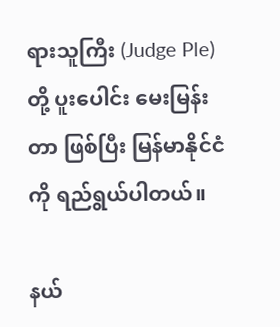ရားသူကြီး (Judge Ple) တို့ ပူးပေါင်း မေးမြန်းတာ ဖြစ်ပြီး မြန်မာနိုင်ငံကို ရည်ရွယ်ပါတယ်။

နယ်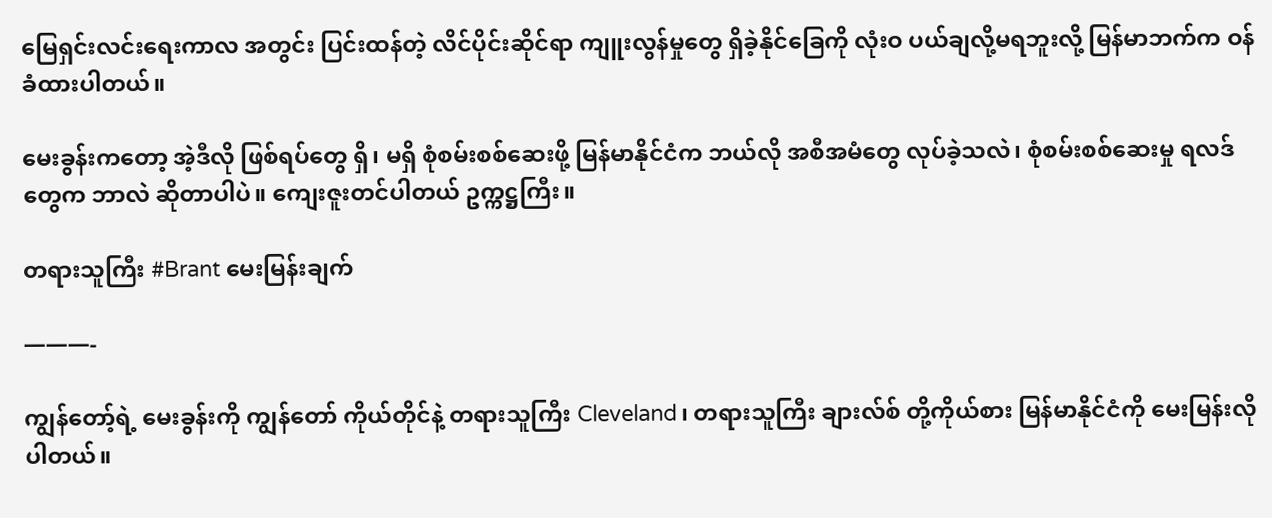မြေရှင်းလင်းရေးကာလ အတွင်း ပြင်းထန်တဲ့ လိင်ပိုင်းဆိုင်ရာ ကျူးလွန်မှုတွေ ရှိခဲ့နိုင်ခြေကို လုံးဝ ပယ်ချလို့မရဘူးလို့ မြန်မာဘက်က ဝန်ခံထားပါတယ်။

မေးခွန်းကတော့ အဲ့ဒီလို ဖြစ်ရပ်တွေ ရှိ၊ မရှိ စုံစမ်းစစ်ဆေးဖို့ မြန်မာနိုင်ငံက ဘယ်လို အစီအမံတွေ လုပ်ခဲ့သလဲ၊ စုံစမ်းစစ်ဆေးမှု ရလဒ်တွေက ဘာလဲ ဆိုတာပါပဲ။ ကျေးဇူးတင်ပါတယ် ဥက္ကဋ္ဌကြီး။

တရားသူကြီး #Brant မေးမြန်းချက်

———-

ကျွန်တော့်ရဲ့ မေးခွန်းကို ကျွန်တော် ကိုယ်တိုင်နဲ့ တရားသူကြီး Cleveland၊ တရားသူကြီး ချားလ်စ် တို့ကိုယ်စား မြန်မာနိုင်ငံကို မေးမြန်းလိုပါတယ်။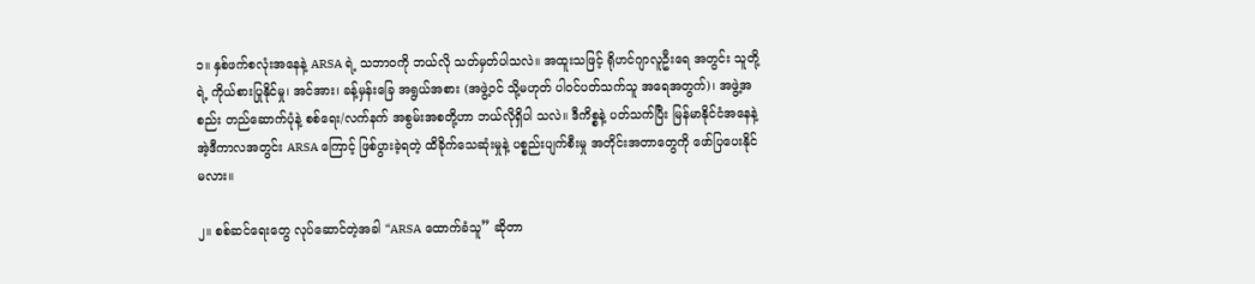၁။ နှစ်ဖက်စလုံးအနေနဲ့ ARSA ရဲ့ သဘာဝကို ဘယ်လို သတ်မှတ်ပါသလဲ။ အထူးသဖြင့် ရိုဟင်ဂျာလူဦးရေ အတွင်း သူတို့ရဲ့ ကိုယ်စားပြုနိုင်မှု၊ အင်အား၊ ခန့်မှန်းခြေ အရွယ်အစား (အဖွဲ့ဝင် သို့မဟုတ် ပါဝင်ပတ်သက်သူ အရေအတွက်)၊ အဖွဲ့အစည်း တည်ဆောက်ပုံနဲ့ စစ်ရေး/လက်နက် အစွမ်းအစတို့ဟာ ဘယ်လိုရှိပါ သလဲ။ ဒီကိစ္စနဲ့ ပတ်သက်ပြီး မြန်မာနိုင်ငံအနေနဲ့ အဲ့ဒီကာလအတွင်း ARSA ကြောင့် ဖြစ်ပွားခဲ့ရတဲ့ ထိခိုက်သေဆုံးမှုနဲ့ ပစ္စည်းပျက်စီးမှု အတိုင်းအတာတွေကို ဖော်ပြပေးနိုင်မလား။

၂။ စစ်ဆင်ရေးတွေ လုပ်ဆောင်တဲ့အခါ “ARSA ထောက်ခံသူ” ဆိုတာ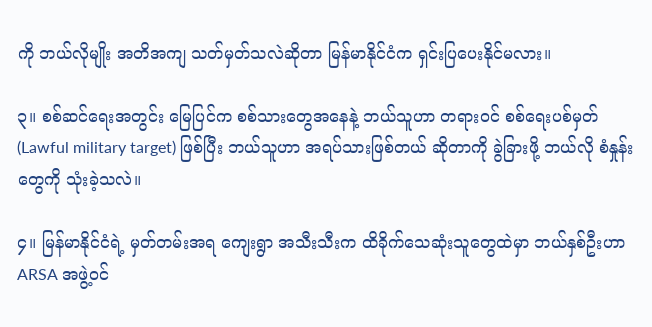ကို ဘယ်လိုမျိုး အတိအကျ သတ်မှတ်သလဲဆိုတာ မြန်မာနိုင်ငံက ရှင်းပြပေးနိုင်မလား။

၃။ စစ်ဆင်ရေးအတွင်း မြေပြင်က စစ်သားတွေအနေနဲ့ ဘယ်သူဟာ တရားဝင် စစ်ရေးပစ်မှတ် (Lawful military target) ဖြစ်ပြီး ဘယ်သူဟာ အရပ်သားဖြစ်တယ် ဆိုတာကို ခွဲခြားဖို့ ဘယ်လို စံနှုန်းတွေကို သုံးခဲ့သလဲ။

၄။ မြန်မာနိုင်ငံရဲ့ မှတ်တမ်းအရ ကျေးရွာ အသီးသီးက ထိခိုက်သေဆုံးသူတွေထဲမှာ ဘယ်နှစ်ဦးဟာ ARSA အဖွဲ့ဝင်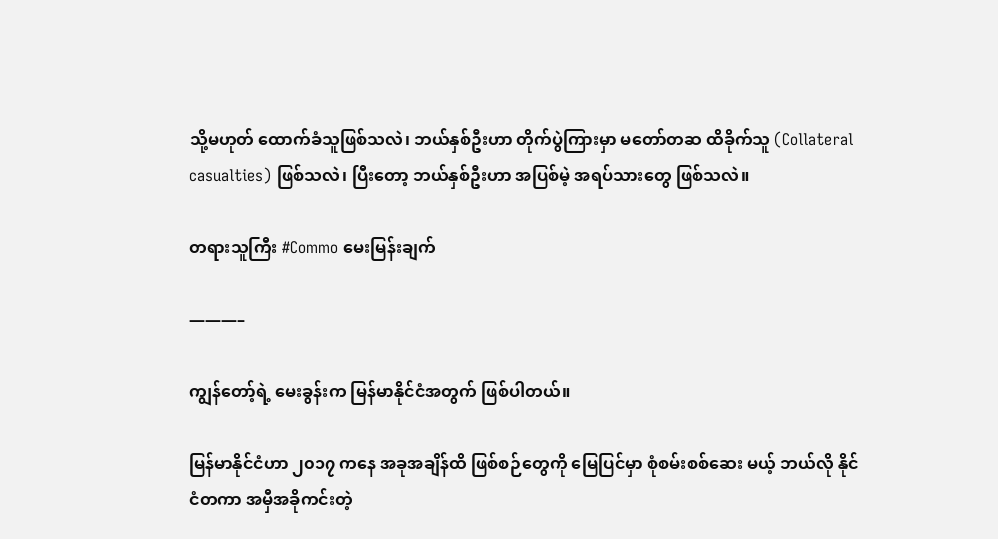သို့မဟုတ် ထောက်ခံသူဖြစ်သလဲ၊ ဘယ်နှစ်ဦးဟာ တိုက်ပွဲကြားမှာ မတော်တဆ ထိခိုက်သူ (Collateral casualties) ဖြစ်သလဲ၊ ပြီးတော့ ဘယ်နှစ်ဦးဟာ အပြစ်မဲ့ အရပ်သားတွေ ဖြစ်သလဲ။

တရားသူကြီး #Commo မေးမြန်းချက်

———–

ကျွန်တော့်ရဲ့ မေးခွန်းက မြန်မာနိုင်ငံအတွက် ဖြစ်ပါတယ်။

မြန်မာနိုင်ငံဟာ ၂၀၁၇ ကနေ အခုအချိန်ထိ ဖြစ်စဉ်တွေကို မြေပြင်မှာ စုံစမ်းစစ်ဆေး မယ့် ဘယ်လို နိုင်ငံတကာ အမှီအခိုကင်းတဲ့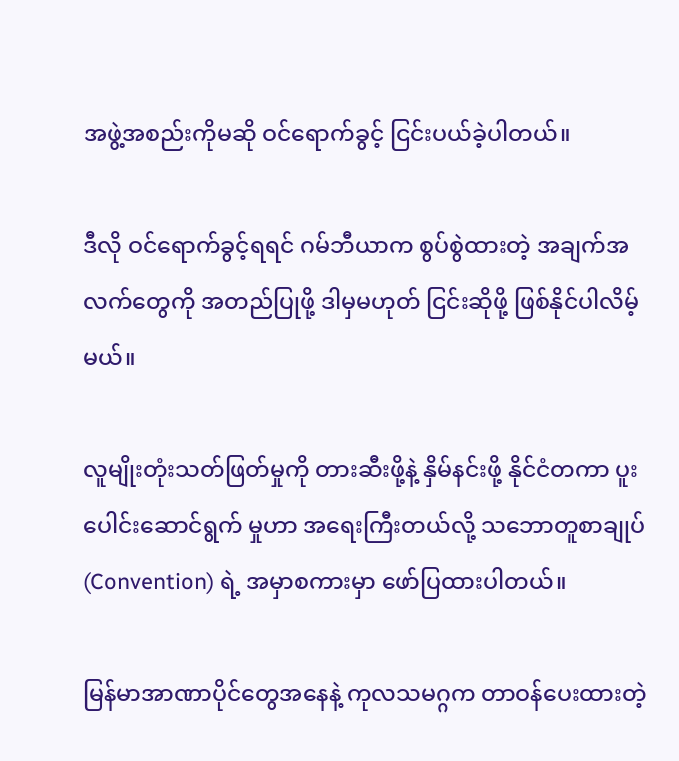အဖွဲ့အစည်းကိုမဆို ဝင်ရောက်ခွင့် ငြင်းပယ်ခဲ့ပါတယ်။

ဒီလို ဝင်ရောက်ခွင့်ရရင် ဂမ်ဘီယာက စွပ်စွဲထားတဲ့ အချက်အလက်တွေကို အတည်ပြုဖို့ ဒါမှမဟုတ် ငြင်းဆိုဖို့ ဖြစ်နိုင်ပါလိမ့်မယ်။

လူမျိုးတုံးသတ်ဖြတ်မှုကို တားဆီးဖို့နဲ့ နှိမ်နင်းဖို့ နိုင်ငံတကာ ပူးပေါင်းဆောင်ရွက် မှုဟာ အရေးကြီးတယ်လို့ သဘောတူစာချုပ် (Convention) ရဲ့ အမှာစကားမှာ ဖော်ပြထားပါတယ်။

မြန်မာအာဏာပိုင်တွေအနေနဲ့ ကုလသမဂ္ဂက တာဝန်ပေးထားတဲ့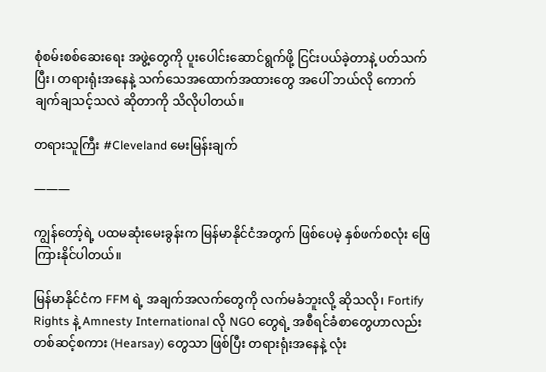စုံစမ်းစစ်ဆေးရေး အဖွဲ့တွေကို ပူးပေါင်းဆောင်ရွက်ဖို့ ငြင်းပယ်ခဲ့တာနဲ့ ပတ်သက်ပြီး၊ တရားရုံးအနေနဲ့ သက်သေအထောက်အထားတွေ အပေါ် ဘယ်လို ကောက်ချက်ချသင့်သလဲ ဆိုတာကို သိလိုပါတယ်။

တရားသူကြီး #Cleveland မေးမြန်းချက်

———

ကျွန်တော့်ရဲ့ ပထမဆုံးမေးခွန်းက မြန်မာနိုင်ငံအတွက် ဖြစ်ပေမဲ့ နှစ်ဖက်စလုံး ဖြေကြားနိုင်ပါတယ်။

မြန်မာနိုင်ငံက FFM ရဲ့ အချက်အလက်တွေကို လက်မခံဘူးလို့ ဆိုသလို၊ Fortify Rights နဲ့ Amnesty International လို NGO တွေရဲ့ အစီရင်ခံစာတွေဟာလည်း တစ်ဆင့်စကား (Hearsay) တွေသာ ဖြစ်ပြီး တရားရုံးအနေနဲ့ လုံး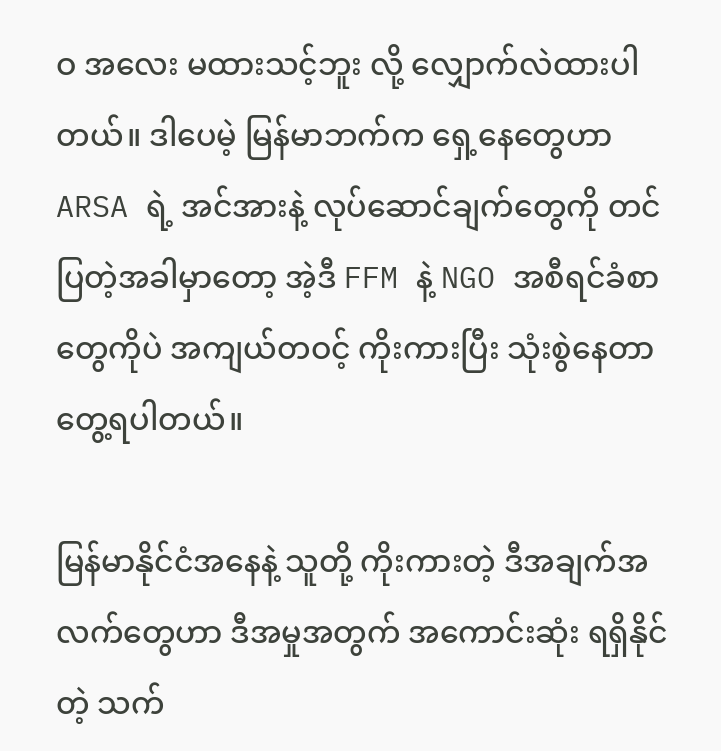ဝ အလေး မထားသင့်ဘူး လို့ လျှောက်လဲထားပါတယ်။ ဒါပေမဲ့ မြန်မာဘက်က ရှေ့နေတွေဟာ ARSA ရဲ့ အင်အားနဲ့ လုပ်ဆောင်ချက်တွေကို တင်ပြတဲ့အခါမှာတော့ အဲ့ဒီ FFM နဲ့ NGO အစီရင်ခံစာတွေကိုပဲ အကျယ်တဝင့် ကိုးကားပြီး သုံးစွဲနေတာ တွေ့ရပါတယ်။

မြန်မာနိုင်ငံအနေနဲ့ သူတို့ ကိုးကားတဲ့ ဒီအချက်အလက်တွေဟာ ဒီအမှုအတွက် အကောင်းဆုံး ရရှိနိုင်တဲ့ သက်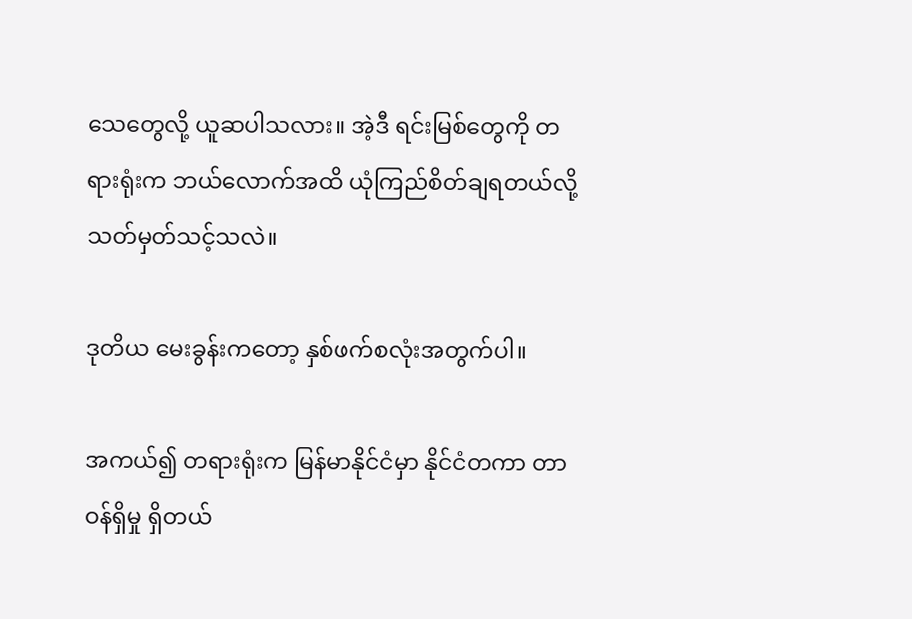သေတွေလို့ ယူဆပါသလား။ အဲ့ဒီ ရင်းမြစ်တွေကို တရားရုံးက ဘယ်လောက်အထိ ယုံကြည်စိတ်ချရတယ်လို့ သတ်မှတ်သင့်သလဲ။

ဒုတိယ မေးခွန်းကတော့ နှစ်ဖက်စလုံးအတွက်ပါ။

အကယ်၍ တရားရုံးက မြန်မာနိုင်ငံမှာ နိုင်ငံတကာ တာဝန်ရှိမှု ရှိတယ်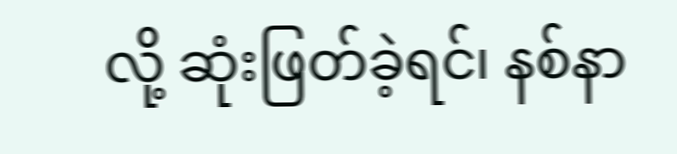လို့ ဆုံးဖြတ်ခဲ့ရင်၊ နစ်နာ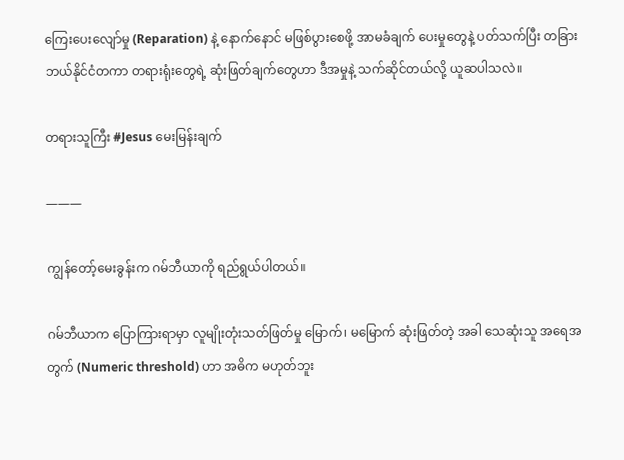ကြေးပေးလျော်မှု (Reparation) နဲ့ နောက်နောင် မဖြစ်ပွားစေဖို့ အာမခံချက် ပေးမှုတွေနဲ့ ပတ်သက်ပြီး တခြား ဘယ်နိုင်ငံတကာ တရားရုံးတွေရဲ့ ဆုံးဖြတ်ချက်တွေဟာ ဒီအမှုနဲ့ သက်ဆိုင်တယ်လို့ ယူဆပါသလဲ။

တရားသူကြီး #Jesus မေးမြန်းချက်

———

ကျွန်တော့်မေးခွန်းက ဂမ်ဘီယာကို ရည်ရွယ်ပါတယ်။

ဂမ်ဘီယာက ပြောကြားရာမှာ လူမျိုးတုံးသတ်ဖြတ်မှု မြောက်၊ မမြောက် ဆုံးဖြတ်တဲ့ အခါ သေဆုံးသူ အရေအတွက် (Numeric threshold) ဟာ အဓိက မဟုတ်ဘူး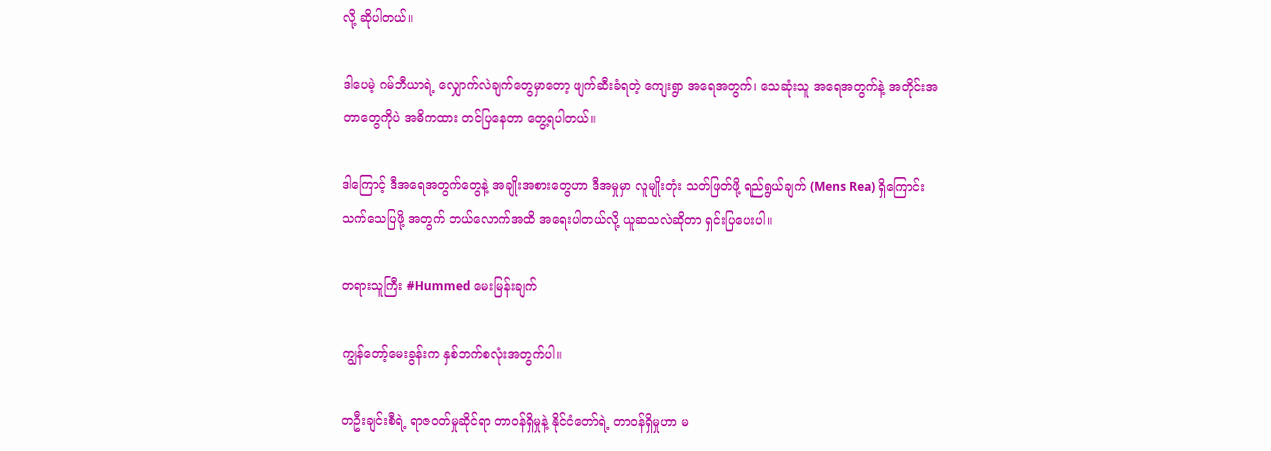လို့ ဆိုပါတယ်။

ဒါပေမဲ့ ဂမ်ဘီယာရဲ့ လျှောက်လဲချက်တွေမှာတော့ ဖျက်ဆီးခံရတဲ့ ကျေးရွာ အရေအတွက်၊ သေဆုံးသူ အရေအတွက်နဲ့ အတိုင်းအတာတွေကိုပဲ အဓိကထား တင်ပြနေတာ တွေ့ရပါတယ်။

ဒါကြောင့် ဒီအရေအတွက်တွေနဲ့ အချိုးအစားတွေဟာ ဒီအမှုမှာ လူမျိုးတုံး သတ်ဖြတ်ဖို့ ရည်ရွယ်ချက် (Mens Rea) ရှိကြောင်း သက်သေပြဖို့ အတွက် ဘယ်လောက်အထိ အရေးပါတယ်လို့ ယူဆသလဲဆိုတာ ရှင်းပြပေးပါ။

တရားသူကြီး #Hummed မေးမြန်းချက်

ကျွန်တော့်မေးခွန်းက နှစ်ဘက်စလုံးအတွက်ပါ။

တဦးချင်းစီရဲ့ ရာဇဝတ်မှုဆိုင်ရာ တာဝန်ရှိမှုနဲ့ နိုင်ငံတော်ရဲ့ တာဝန်ရှိမှုဟာ မ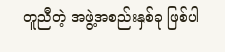တူညီတဲ့ အဖွဲ့အစည်းနှစ်ခု ဖြစ်ပါ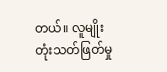တယ်။ လူမျိုးတုံးသတ်ဖြတ်မှု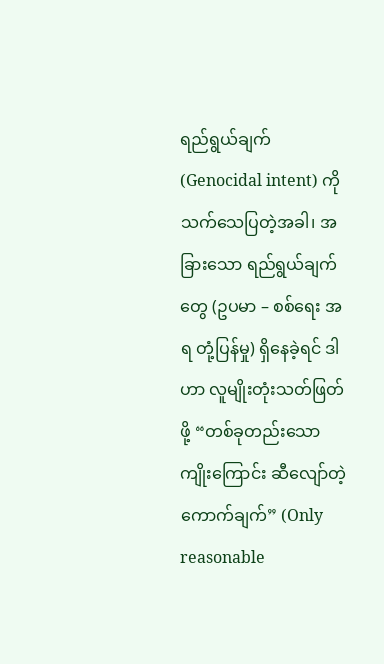ရည်ရွယ်ချက် (Genocidal intent) ကို သက်သေပြတဲ့အခါ၊ အခြားသော ရည်ရွယ်ချက်တွေ (ဥပမာ – စစ်ရေး အရ တုံ့ပြန်မှု) ရှိနေခဲ့ရင် ဒါဟာ လူမျိုးတုံးသတ်ဖြတ်ဖို့ “တစ်ခုတည်းသော ကျိုးကြောင်း ဆီလျော်တဲ့ ကောက်ချက်” (Only reasonable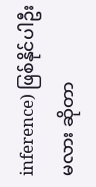inference) ဖြစ်နိုင်ပါဦး မလား ဆိုတာ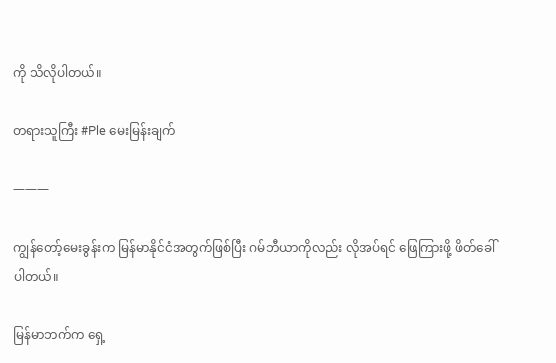ကို သိလိုပါတယ်။

တရားသူကြီး #Ple မေးမြန်းချက်

———

ကျွန်တော့်မေးခွန်းက မြန်မာနိုင်ငံအတွက်ဖြစ်ပြီး ဂမ်ဘီယာကိုလည်း လိုအပ်ရင် ဖြေကြားဖို့ ဖိတ်ခေါ်ပါတယ်။

မြန်မာဘက်က ရှေ့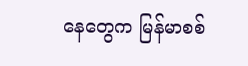နေတွေက မြန်မာစစ်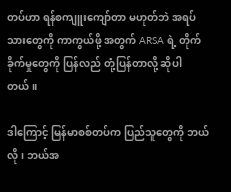တပ်ဟာ ရန်စကျူးကျော်တာ မဟုတ်ဘဲ အရပ်သားတွေကို ကာကွယ်ဖို့ အတွက် ARSA ရဲ့ တိုက်ခိုက်မှုတွေကို ပြန်လည် တုံ့ပြန်တာလို့ ဆိုပါတယ်။

ဒါကြောင့် မြန်မာစစ်တပ်က ပြည်သူတွေကို ဘယ်လို၊ ဘယ်အ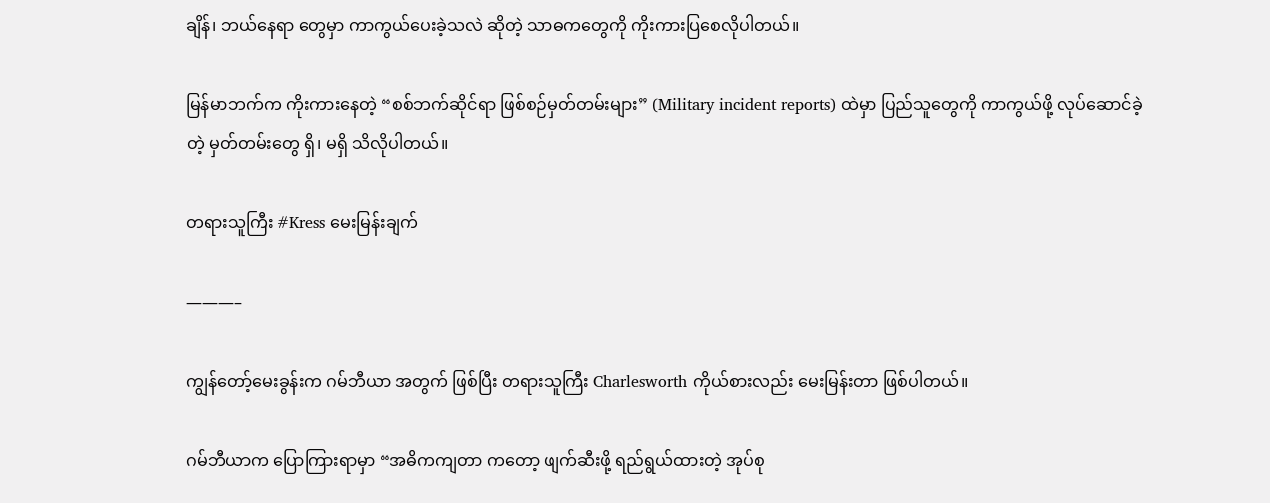ချိန်၊ ဘယ်နေရာ တွေမှာ ကာကွယ်ပေးခဲ့သလဲ ဆိုတဲ့ သာဓကတွေကို ကိုးကားပြစေလိုပါတယ်။

မြန်မာဘက်က ကိုးကားနေတဲ့ “စစ်ဘက်ဆိုင်ရာ ဖြစ်စဉ်မှတ်တမ်းများ” (Military incident reports) ထဲမှာ ပြည်သူတွေကို ကာကွယ်ဖို့ လုပ်ဆောင်ခဲ့တဲ့ မှတ်တမ်းတွေ ရှိ၊ မရှိ သိလိုပါတယ်။

တရားသူကြီး #Kress မေးမြန်းချက်

———–

ကျွန်တော့်မေးခွန်းက ဂမ်ဘီယာ အတွက် ဖြစ်ပြီး တရားသူကြီး Charlesworth ကိုယ်စားလည်း မေးမြန်းတာ ဖြစ်ပါတယ်။

ဂမ်ဘီယာက ပြောကြားရာမှာ “အဓိကကျတာ ကတော့ ဖျက်ဆီးဖို့ ရည်ရွယ်ထားတဲ့ အုပ်စု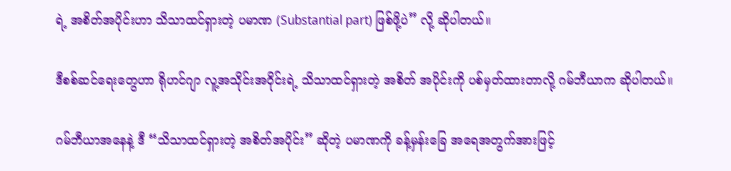ရဲ့ အစိတ်အပိုင်းဟာ သိသာထင်ရှားတဲ့ ပမာဏ (Substantial part) ဖြစ်ဖို့ပဲ” လို့ ဆိုပါတယ်။

ဒီစစ်ဆင်ရေးတွေဟာ ရိုဟင်ဂျာ လူ့အသိုင်းအဝိုင်းရဲ့ သိသာထင်ရှားတဲ့ အစိတ် အပိုင်းကို ပစ်မှတ်ထားတာလို့ ဂမ်ဘီယာက ဆိုပါတယ်။

ဂမ်ဘီယာအနေနဲ့ ဒီ “သိသာထင်ရှားတဲ့ အစိတ်အပိုင်း” ဆိုတဲ့ ပမာဏကို ခန့်မှန်းခြေ အရေအတွက်အားဖြင့်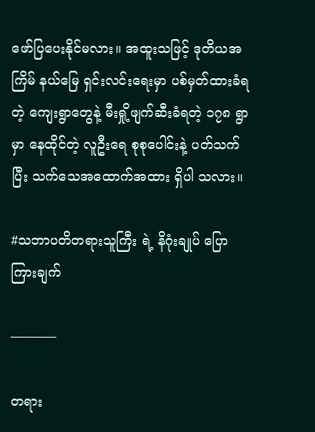ဖော်ပြပေးနိုင်မလား။ အထူးသဖြင့် ဒုတိယအကြိမ် နယ်မြေ ရှင်းလင်းရေးမှာ ပစ်မှတ်ထားခံရတဲ့ ကျေးရွာတွေနဲ့ မီးရှို့ဖျက်ဆီးခံရတဲ့ ၁၇၈ ရွာမှာ နေထိုင်တဲ့ လူဦးရေ စုစုပေါင်းနဲ့ ပတ်သက်ပြီး သက်သေအထောက်အထား ရှိပါ သလား။

#သဘာပတိတရားသူကြီး ရဲ့ နိဂုံးချုပ် ပြောကြားချက်

———–

တရား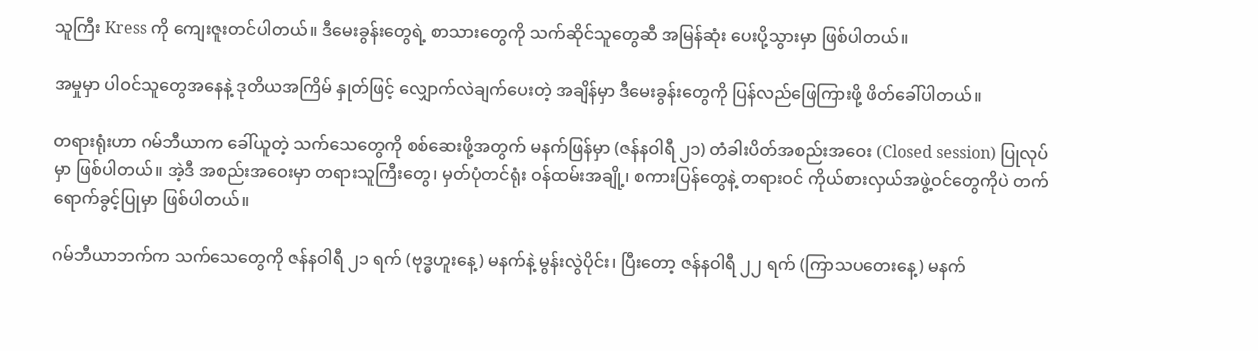သူကြီး Kress ကို ကျေးဇူးတင်ပါတယ်။ ဒီမေးခွန်းတွေရဲ့ စာသားတွေကို သက်ဆိုင်သူတွေဆီ အမြန်ဆုံး ပေးပို့သွားမှာ ဖြစ်ပါတယ်။

အမှုမှာ ပါဝင်သူတွေအနေနဲ့ ဒုတိယအကြိမ် နှုတ်ဖြင့် လျှောက်လဲချက်ပေးတဲ့ အချိန်မှာ ဒီမေးခွန်းတွေကို ပြန်လည်ဖြေကြားဖို့ ဖိတ်ခေါ်ပါတယ်။

တရားရုံးဟာ ဂမ်ဘီယာက ခေါ်ယူတဲ့ သက်သေတွေကို စစ်ဆေးဖို့အတွက် မနက်ဖြန်မှာ (ဇန်နဝါရီ ၂၁) တံခါးပိတ်အစည်းအဝေး (Closed session) ပြုလုပ်မှာ ဖြစ်ပါတယ်။ အဲ့ဒီ အစည်းအဝေးမှာ တရားသူကြီးတွေ၊ မှတ်ပုံတင်ရုံး ဝန်ထမ်းအချို့၊ စကားပြန်တွေနဲ့ တရားဝင် ကိုယ်စားလှယ်အဖွဲ့ဝင်တွေကိုပဲ တက်ရောက်ခွင့်ပြုမှာ ဖြစ်ပါတယ်။

ဂမ်ဘီယာဘက်က သက်သေတွေကို ဇန်နဝါရီ ၂၁ ရက် (ဗုဒ္ဓဟူးနေ့) မနက်နဲ့ မွန်းလွဲပိုင်း၊ ပြီးတော့ ဇန်နဝါရီ ၂၂ ရက် (ကြာသပတေးနေ့) မနက်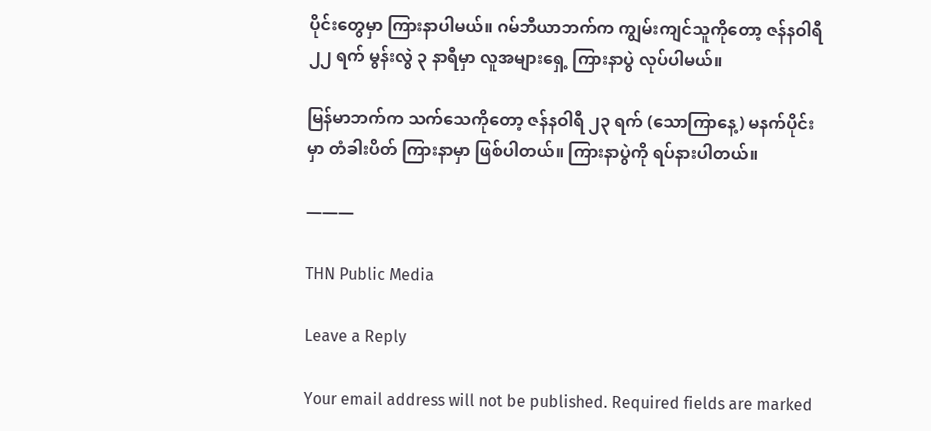ပိုင်းတွေမှာ ကြားနာပါမယ်။ ဂမ်ဘီယာဘက်က ကျွမ်းကျင်သူကိုတော့ ဇန်နဝါရီ ၂၂ ရက် မွန်းလွဲ ၃ နာရီမှာ လူအများရှေ့ ကြားနာပွဲ လုပ်ပါမယ်။

မြန်မာဘက်က သက်သေကိုတော့ ဇန်နဝါရီ ၂၃ ရက် (သောကြာနေ့) မနက်ပိုင်းမှာ တံခါးပိတ် ကြားနာမှာ ဖြစ်ပါတယ်။ ကြားနာပွဲကို ရပ်နားပါတယ်။

———

THN Public Media

Leave a Reply

Your email address will not be published. Required fields are marked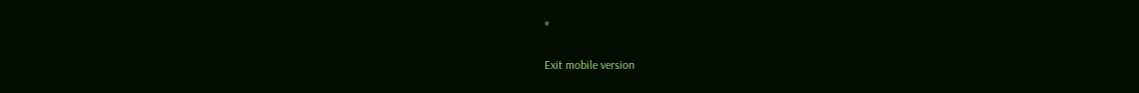*

Exit mobile version